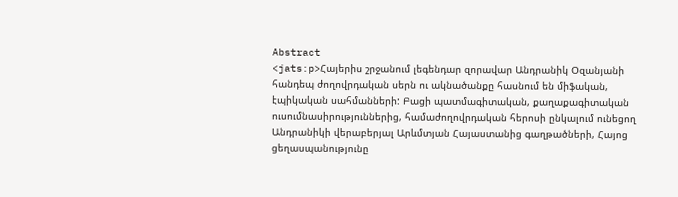Abstract
<jats:p>Հայերիս շրջանում լեգենդար զորավար Անդրանիկ Օզանյանի հանդեպ ժողովրդական սերն ու ակնածանքը հասնում են միֆական, էպիկական սահմանների: Բացի պատմագիտական, քաղաքագիտական ուսումնասիրություններից, համաժողովրդական հերոսի ընկալում ունեցող Անդրանիկի վերաբերյալ Արևմտյան Հայաստանից գաղթածների, Հայոց ցեղասպանությունը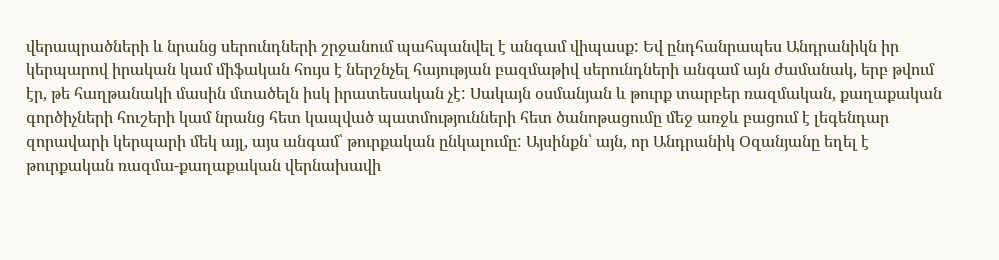վերապրածների և նրանց սերունդների շրջանում պահպանվել է անգամ վիպասք: Եվ ընդհանրապես Անդրանիկն իր կերպարով իրական կամ միֆական հույս է ներշնչել հայության բազմաթիվ սերունդների անգամ այն ժամանակ, երբ թվում էր, թե հաղթանակի մասին մտածելն իսկ իրատեսական չէ: Սակայն օսմանյան և թուրք տարբեր ռազմական, քաղաքական գործիչների հուշերի կամ նրանց հետ կապված պատմությունների հետ ծանոթացումը մեջ առջև բացում է լեգենդար զորավարի կերպարի մեկ այլ, այս անգամ՝ թուրքական ընկալումը: Այսինքն՝ այն, որ Անդրանիկ Օզանյանը եղել է թուրքական ռազմա-քաղաքական վերնախավի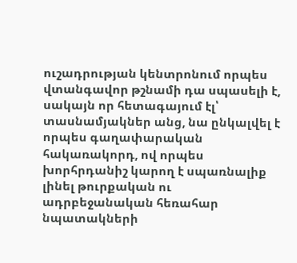ուշադրության կենտրոնում որպես վտանգավոր թշնամի դա սպասելի է, սակայն որ հետագայում էլ՝ տասնամյակներ անց, նա ընկալվել է որպես գաղափարական հակառակորդ, ով որպես խորհրդանիշ կարող է սպառնալիք լինել թուրքական ու ադրբեջանական հեռահար նպատակների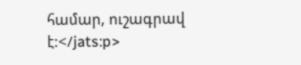համար, ուշագրավ է:</jats:p>